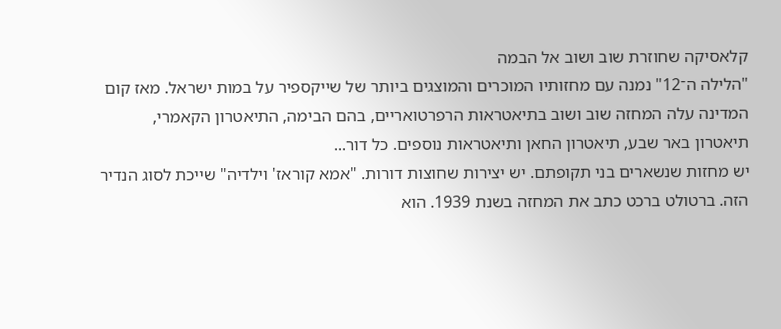קלאסיקה שחוזרת שוב ושוב אל הבמה
"הלילה ה־12" נמנה עם מחזותיו המוכרים והמוצגים ביותר של שייקספיר על במות ישראל. מאז קום המדינה עלה המחזה שוב ושוב בתיאטראות הרפרטואריים, בהם הבימה, התיאטרון הקאמרי, תיאטרון באר שבע, תיאטרון החאן ותיאטראות נוספים. כל דור...
יש מחזות שנשארים בני תקופתם. יש יצירות שחוצות דורות. "אמא קוראז' וילדיה" שייכת לסוג הנדיר הזה. ברטולט ברכט כתב את המחזה בשנת 1939. הוא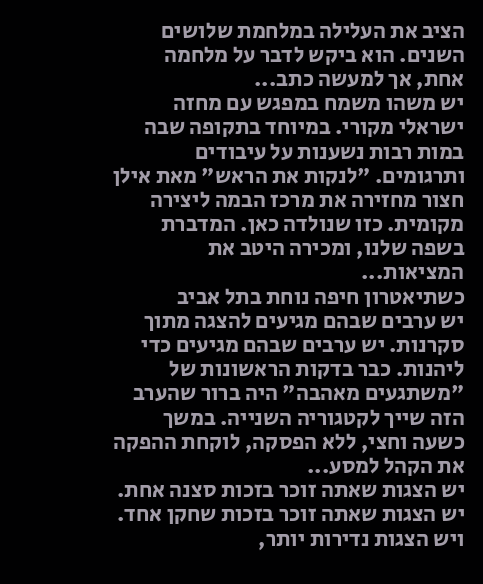הציב את העלילה במלחמת שלושים השנים. הוא ביקש לדבר על מלחמה אחת, אך למעשה כתב...
יש משהו משמח במפגש עם מחזה ישראלי מקורי. במיוחד בתקופה שבה במות רבות נשענות על עיבודים ותרגומים. "לנקות את הראש" מאת אילן חצור מחזירה את מרכז הבמה ליצירה מקומית. כזו שנולדה כאן. המדברת בשפה שלנו, ומכירה היטב את המציאות...
כשתיאטרון חיפה נוחת בתל אביב
יש ערבים שבהם מגיעים להצגה מתוך סקרנות. יש ערבים שבהם מגיעים כדי ליהנות. כבר בדקות הראשונות של "משתגעים מאהבה" היה ברור שהערב הזה שייך לקטגוריה השנייה. במשך כשעה וחצי, ללא הפסקה, לוקחת ההפקה את הקהל למסע...
יש הצגות שאתה זוכר בזכות סצנה אחת. יש הצגות שאתה זוכר בזכות שחקן אחד. ויש הצגות נדירות יותר,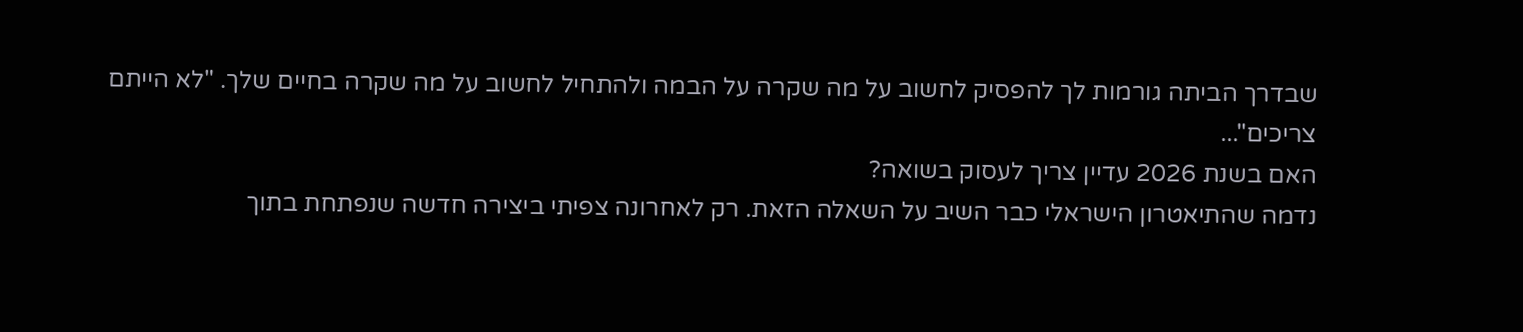שבדרך הביתה גורמות לך להפסיק לחשוב על מה שקרה על הבמה ולהתחיל לחשוב על מה שקרה בחיים שלך. "לא הייתם צריכים"...
האם בשנת 2026 עדיין צריך לעסוק בשואה?
נדמה שהתיאטרון הישראלי כבר השיב על השאלה הזאת. רק לאחרונה צפיתי ביצירה חדשה שנפתחת בתוך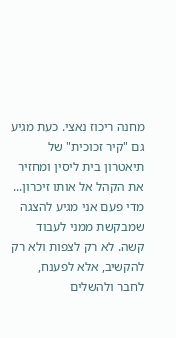מחנה ריכוז נאצי. כעת מגיע גם "קיר זכוכית" של תיאטרון בית ליסין ומחזיר את הקהל אל אותו זיכרון...
מדי פעם אני מגיע להצגה שמבקשת ממני לעבוד קשה. לא רק לצפות ולא רק להקשיב, אלא לפענח, לחבר ולהשלים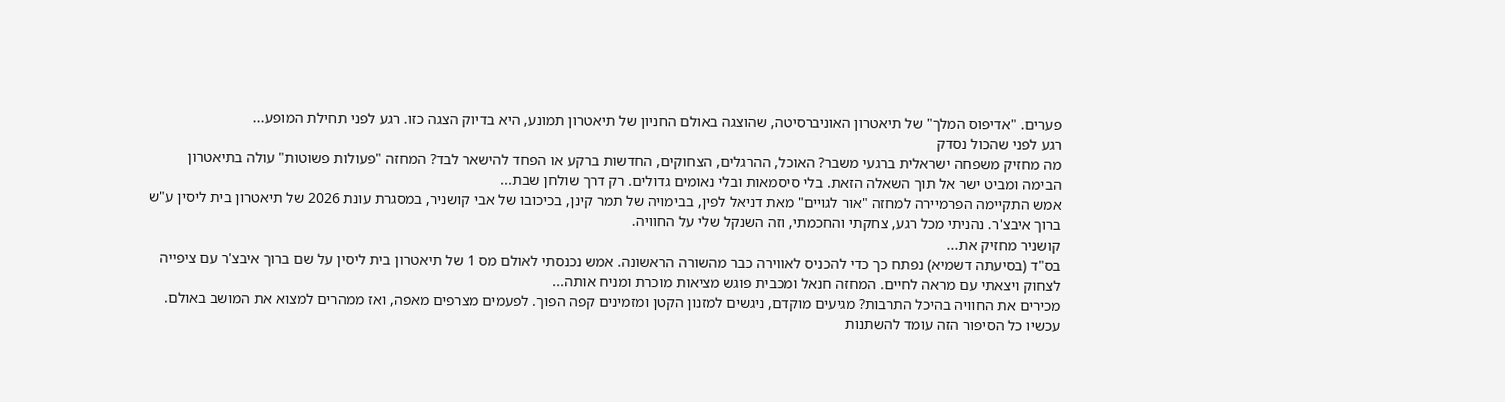פערים. "אדיפוס המלך" של תיאטרון האוניברסיטה, שהוצגה באולם החניון של תיאטרון תמונע, היא בדיוק הצגה כזו. רגע לפני תחילת המופע...
רגע לפני שהכול נסדק
מה מחזיק משפחה ישראלית ברגעי משבר? האוכל, ההרגלים, הצחוקים, החדשות ברקע או הפחד להישאר לבד? המחזה "פעולות פשוטות" עולה בתיאטרון הבימה ומביט ישר אל תוך השאלה הזאת. בלי סיסמאות ובלי נאומים גדולים. רק דרך שולחן שבת...
אמש התקיימה הפרמיירה למחזה "אור לגויים" מאת דניאל לפין, בבימויה של תמר קינן, בכיכובו של אבי קושניר, במסגרת עונת 2026 של תיאטרון בית ליסין ע"ש ברוך איבצ'ר. נהניתי מכל רגע, צחקתי והחכמתי, וזה השנקל שלי על החוויה.
קושניר מחזיק את...
בס"ד (בסיעתה דשמיא) נפתח כך כדי להכניס לאווירה כבר מהשורה הראשונה. אמש נכנסתי לאולם מס 1 של תיאטרון בית ליסין על שם ברוך איבצ'ר עם ציפייה לצחוק ויצאתי עם מראה לחיים. המחזה חנאל ומכבית פוגש מציאות מוכרת ומניח אותה...
מכירים את החוויה בהיכל התרבות? מגיעים מוקדם, ניגשים למזנון הקטן ומזמינים קפה הפוך. לפעמים מצרפים מאפה, ואז ממהרים למצוא את המושב באולם. עכשיו כל הסיפור הזה עומד להשתנות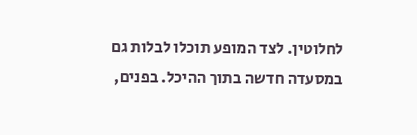לחלוטין. לצד המופע תוכלו לבלות גם במסעדה חדשה בתוך ההיכל. בפנים,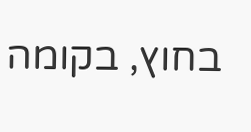בחוץ, בקומה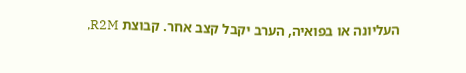העליונה או בפואיה, הערב יקבל קצב אחר. קבוצת R2M,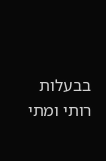בבעלות רותי ומתי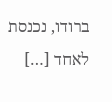ברודו, נכנסת לאחד […]